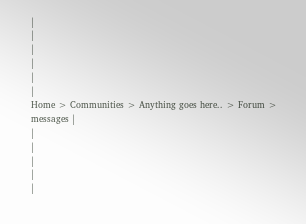|
|
|
|
|
|
Home > Communities > Anything goes here.. > Forum > messages |
|
|
|
|
|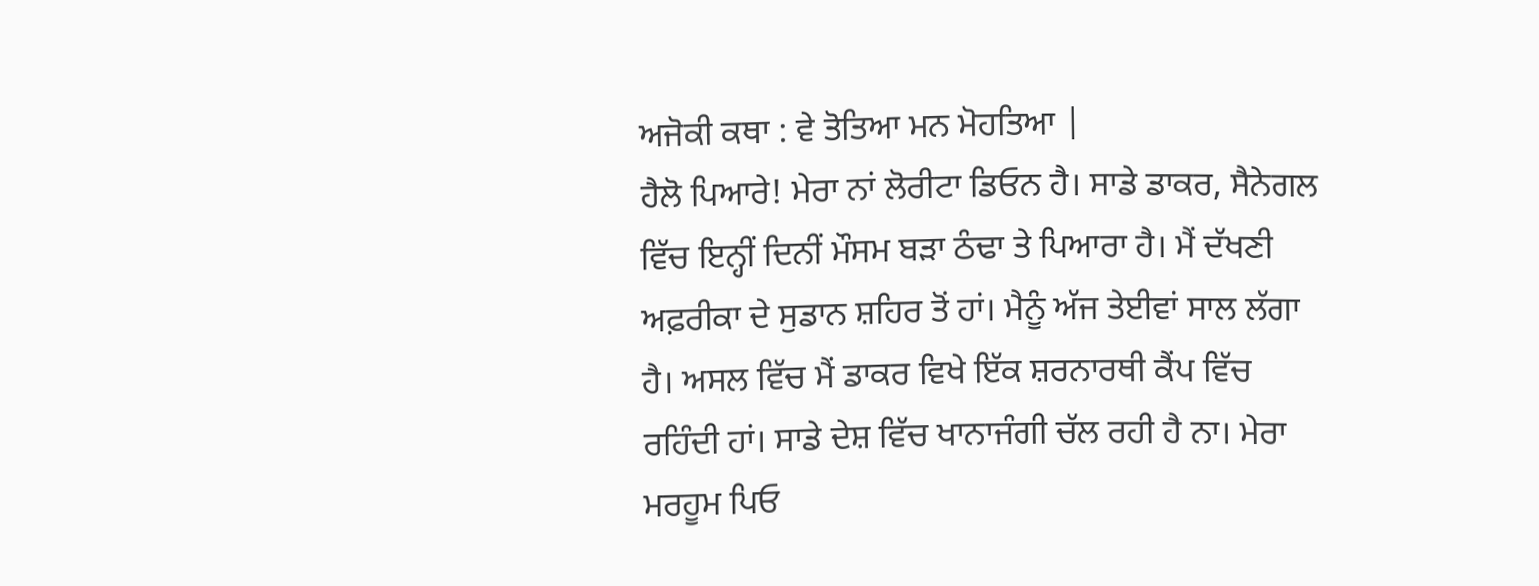ਅਜੋਕੀ ਕਥਾ : ਵੇ ਤੋਤਿਆ ਮਨ ਮੋਹਤਿਆ |
ਹੈਲੋ ਪਿਆਰੇ! ਮੇਰਾ ਨਾਂ ਲੋਰੀਟਾ ਡਿਓਨ ਹੈ। ਸਾਡੇ ਡਾਕਰ, ਸੈਨੇਗਲ ਵਿੱਚ ਇਨ੍ਹੀਂ ਦਿਨੀਂ ਮੌਸਮ ਬੜਾ ਠੰਢਾ ਤੇ ਪਿਆਰਾ ਹੈ। ਮੈਂ ਦੱਖਣੀ ਅਫ਼ਰੀਕਾ ਦੇ ਸੁਡਾਨ ਸ਼ਹਿਰ ਤੋਂ ਹਾਂ। ਮੈਨੂੰ ਅੱਜ ਤੇਈਵਾਂ ਸਾਲ ਲੱਗਾ ਹੈ। ਅਸਲ ਵਿੱਚ ਮੈਂ ਡਾਕਰ ਵਿਖੇ ਇੱਕ ਸ਼ਰਨਾਰਥੀ ਕੈਂਪ ਵਿੱਚ ਰਹਿੰਦੀ ਹਾਂ। ਸਾਡੇ ਦੇਸ਼ ਵਿੱਚ ਖਾਨਾਜੰਗੀ ਚੱਲ ਰਹੀ ਹੈ ਨਾ। ਮੇਰਾ ਮਰਹੂਮ ਪਿਓ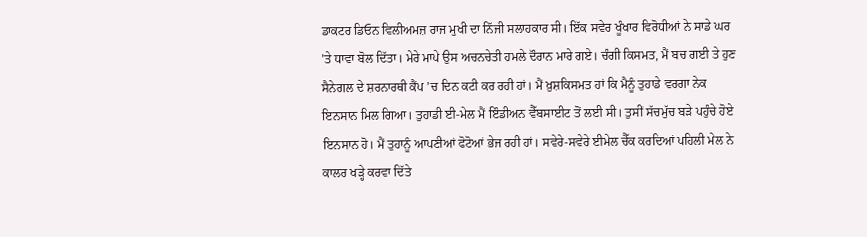ਡਾਕਟਰ ਡਿਓਨ ਵਿਲੀਅਮਜ਼ ਰਾਜ ਮੁਖੀ ਦਾ ਨਿੱਜੀ ਸਲਾਹਕਾਰ ਸੀ। ਇੱਕ ਸਵੇਰ ਖੂੰਖਾਰ ਵਿਰੋਧੀਆਂ ਨੇ ਸਾਡੇ ਘਰ ’ਤੇ ਧਾਵਾ ਬੋਲ ਦਿੱਤਾ। ਮੇਰੇ ਮਾਪੇ ਉਸ ਅਚਨਚੇਤੀ ਹਮਲੇ ਦੌਰਾਨ ਮਾਰੇ ਗਏ। ਚੰਗੀ ਕਿਸਮਤ, ਮੈਂ ਬਚ ਗਈ ਤੇ ਹੁਣ ਸੈਨੇਗਲ ਦੇ ਸ਼ਰਨਾਰਥੀ ਕੈਂਪ ’ਚ ਦਿਨ ਕਟੀ ਕਰ ਰਹੀ ਹਾਂ। ਮੈਂ ਖ਼ੁਸ਼ਕਿਸਮਤ ਹਾਂ ਕਿ ਮੈਨੂੰ ਤੁਹਾਡੇ ਵਰਗਾ ਨੇਕ ਇਨਸਾਨ ਮਿਲ ਗਿਆ। ਤੁਹਾਡੀ ਈ-ਮੇਲ ਮੈਂ ਇੰਡੀਅਨ ਵੈੱਬਸਾਈਟ ਤੋਂ ਲਈ ਸੀ। ਤੁਸੀਂ ਸੱਚਮੁੱਚ ਬੜੇ ਪਹੁੰਚੇ ਹੋਏ ਇਨਸਾਨ ਹੋ। ਮੈਂ ਤੁਹਾਨੂੰ ਆਪਣੀਆਂ ਫੋਟੋਆਂ ਭੇਜ ਰਹੀ ਹਾਂ। ਸਵੇਰੇ-ਸਵੇਰੇ ਈਮੇਲ ਚੈੱਕ ਕਰਦਿਆਂ ਪਹਿਲੀ ਮੇਲ ਨੇ ਕਾਲਰ ਖੜ੍ਹੇ ਕਰਵਾ ਦਿੱਤੇ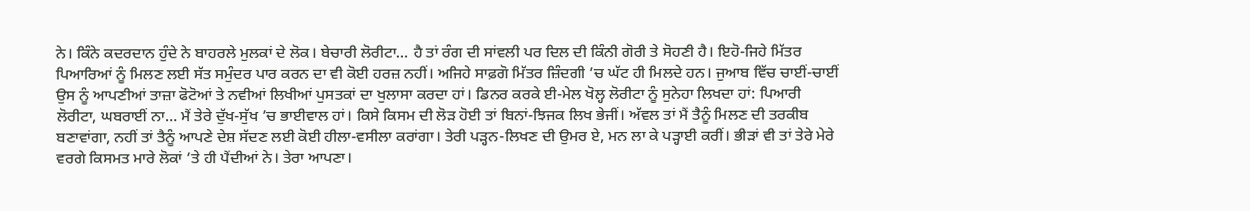ਨੇ। ਕਿੰਨੇ ਕਦਰਦਾਨ ਹੁੰਦੇ ਨੇ ਬਾਹਰਲੇ ਮੁਲਕਾਂ ਦੇ ਲੋਕ। ਬੇਚਾਰੀ ਲੋਰੀਟਾ… ਹੈ ਤਾਂ ਰੰਗ ਦੀ ਸਾਂਵਲੀ ਪਰ ਦਿਲ ਦੀ ਕਿੰਨੀ ਗੋਰੀ ਤੇ ਸੋਹਣੀ ਹੈ। ਇਹੋ-ਜਿਹੇ ਮਿੱਤਰ ਪਿਆਰਿਆਂ ਨੂੰ ਮਿਲਣ ਲਈ ਸੱਤ ਸਮੁੰਦਰ ਪਾਰ ਕਰਨ ਦਾ ਵੀ ਕੋਈ ਹਰਜ਼ ਨਹੀਂ। ਅਜਿਹੇ ਸਾਫ਼ਗੋ ਮਿੱਤਰ ਜ਼ਿੰਦਗੀ ’ਚ ਘੱਟ ਹੀ ਮਿਲਦੇ ਹਨ। ਜੁਆਬ ਵਿੱਚ ਚਾਈਂ-ਚਾਈਂ ਉਸ ਨੂੰ ਆਪਣੀਆਂ ਤਾਜ਼ਾ ਫੋਟੋਆਂ ਤੇ ਨਵੀਆਂ ਲਿਖੀਆਂ ਪੁਸਤਕਾਂ ਦਾ ਖੁਲਾਸਾ ਕਰਦਾ ਹਾਂ। ਡਿਨਰ ਕਰਕੇ ਈ-ਮੇਲ ਖੋਲ੍ਹ ਲੋਰੀਟਾ ਨੂੰ ਸੁਨੇਹਾ ਲਿਖਦਾ ਹਾਂ: ਪਿਆਰੀ ਲੋਰੀਟਾ, ਘਬਰਾਈਂ ਨਾ… ਮੈਂ ਤੇਰੇ ਦੁੱਖ-ਸੁੱਖ ’ਚ ਭਾਈਵਾਲ ਹਾਂ। ਕਿਸੇ ਕਿਸਮ ਦੀ ਲੋੜ ਹੋਈ ਤਾਂ ਬਿਨਾਂ-ਝਿਜਕ ਲਿਖ ਭੇਜੀਂ। ਅੱਵਲ ਤਾਂ ਮੈਂ ਤੈਨੂੰ ਮਿਲਣ ਦੀ ਤਰਕੀਬ ਬਣਾਵਾਂਗਾ, ਨਹੀਂ ਤਾਂ ਤੈਨੂੰ ਆਪਣੇ ਦੇਸ਼ ਸੱਦਣ ਲਈ ਕੋਈ ਹੀਲਾ-ਵਸੀਲਾ ਕਰਾਂਗਾ। ਤੇਰੀ ਪੜ੍ਹਨ-ਲਿਖਣ ਦੀ ਉਮਰ ਏ, ਮਨ ਲਾ ਕੇ ਪੜ੍ਹਾਈ ਕਰੀਂ। ਭੀੜਾਂ ਵੀ ਤਾਂ ਤੇਰੇ ਮੇਰੇ ਵਰਗੇ ਕਿਸਮਤ ਮਾਰੇ ਲੋਕਾਂ ’ਤੇ ਹੀ ਪੈਂਦੀਆਂ ਨੇ। ਤੇਰਾ ਆਪਣਾ।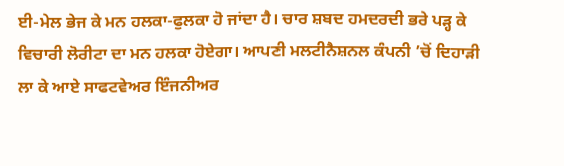ਈ-ਮੇਲ ਭੇਜ ਕੇ ਮਨ ਹਲਕਾ-ਫੁਲਕਾ ਹੋ ਜਾਂਦਾ ਹੈ। ਚਾਰ ਸ਼ਬਦ ਹਮਦਰਦੀ ਭਰੇ ਪੜ੍ਹ ਕੇ ਵਿਚਾਰੀ ਲੋਰੀਟਾ ਦਾ ਮਨ ਹਲਕਾ ਹੋਏਗਾ। ਆਪਣੀ ਮਲਟੀਨੈਸ਼ਨਲ ਕੰਪਨੀ ’ਚੋਂ ਦਿਹਾੜੀ ਲਾ ਕੇ ਆਏ ਸਾਫਟਵੇਅਰ ਇੰਜਨੀਅਰ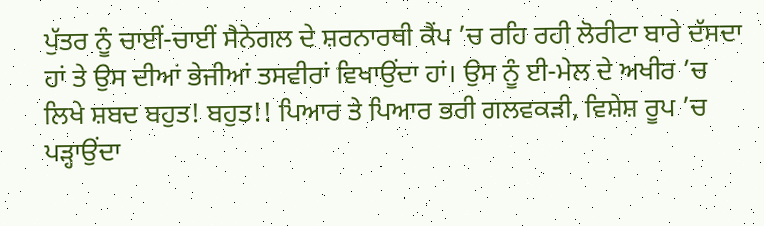ਪੁੱਤਰ ਨੂੰ ਚਾਈਂ-ਚਾਈਂ ਸੈਨੇਗਲ ਦੇ ਸ਼ਰਨਾਰਥੀ ਕੈਂਪ ’ਚ ਰਹਿ ਰਹੀ ਲੋਰੀਟਾ ਬਾਰੇ ਦੱਸਦਾ ਹਾਂ ਤੇ ਉਸ ਦੀਆਂ ਭੇਜੀਆਂ ਤਸਵੀਰਾਂ ਵਿਖਾਉਂਦਾ ਹਾਂ। ਉਸ ਨੂੰ ਈ-ਮੇਲ ਦੇ ਅਖੀਰ ’ਚ ਲਿਖੇ ਸ਼ਬਦ ਬਹੁਤ! ਬਹੁਤ!! ਪਿਆਰ ਤੇ ਪਿਆਰ ਭਰੀ ਗਲਵਕੜੀ, ਵਿਸ਼ੇਸ਼ ਰੂਪ ’ਚ ਪੜ੍ਹਾਉਂਦਾ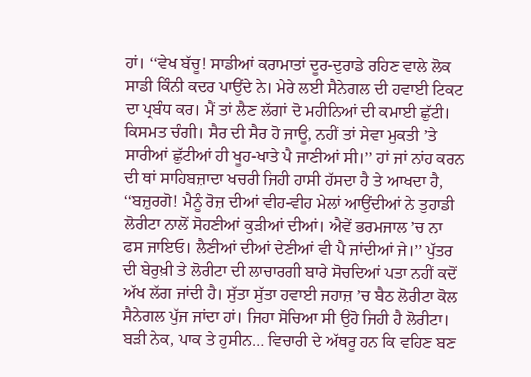ਹਾਂ। ‘‘ਵੇਖ ਬੱਚੂ! ਸਾਡੀਆਂ ਕਰਾਮਾਤਾਂ ਦੂਰ-ਦੁਰਾਡੇ ਰਹਿਣ ਵਾਲੇ ਲੋਕ ਸਾਡੀ ਕਿੰਨੀ ਕਦਰ ਪਾਉਂਦੇ ਨੇ। ਮੇਰੇ ਲਈ ਸੈਨੇਗਲ ਦੀ ਹਵਾਈ ਟਿਕਟ ਦਾ ਪ੍ਰਬੰਧ ਕਰ। ਮੈਂ ਤਾਂ ਲੈਣ ਲੱਗਾਂ ਦੋ ਮਹੀਨਿਆਂ ਦੀ ਕਮਾਈ ਛੁੱਟੀ। ਕਿਸਮਤ ਚੰਗੀ। ਸੈਰ ਦੀ ਸੈਰ ਹੋ ਜਾਊ, ਨਹੀਂ ਤਾਂ ਸੇਵਾ ਮੁਕਤੀ ’ਤੇ ਸਾਰੀਆਂ ਛੁੱਟੀਆਂ ਹੀ ਖੂਹ-ਖਾਤੇ ਪੈ ਜਾਣੀਆਂ ਸੀ।’’ ਹਾਂ ਜਾਂ ਨਾਂਹ ਕਰਨ ਦੀ ਥਾਂ ਸਾਹਿਬਜ਼ਾਦਾ ਖਚਰੀ ਜਿਹੀ ਹਾਸੀ ਹੱਸਦਾ ਹੈ ਤੇ ਆਖਦਾ ਹੈ, ‘‘ਬਜ਼ੁਰਗੋ! ਮੈਨੂੰ ਰੋਜ਼ ਦੀਆਂ ਵੀਹ-ਵੀਹ ਮੇਲਾਂ ਆਉਂਦੀਆਂ ਨੇ ਤੁਹਾਡੀ ਲੋਰੀਟਾ ਨਾਲੋਂ ਸੋਹਣੀਆਂ ਕੁੜੀਆਂ ਦੀਆਂ। ਐਵੇਂ ਭਰਮਜਾਲ ’ਚ ਨਾ ਫਸ ਜਾਇਓ। ਲੈਣੀਆਂ ਦੀਆਂ ਦੇਣੀਆਂ ਵੀ ਪੈ ਜਾਂਦੀਆਂ ਜੇ।’’ ਪੁੱਤਰ ਦੀ ਬੇਰੁਖ਼ੀ ਤੇ ਲੋਰੀਟਾ ਦੀ ਲਾਚਾਰਗੀ ਬਾਰੇ ਸੋਚਦਿਆਂ ਪਤਾ ਨਹੀਂ ਕਦੋਂ ਅੱਖ ਲੱਗ ਜਾਂਦੀ ਹੈ। ਸੁੱਤਾ ਸੁੱਤਾ ਹਵਾਈ ਜਹਾਜ਼ ’ਚ ਬੈਠ ਲੋਰੀਟਾ ਕੋਲ ਸੈਨੇਗਲ ਪੁੱਜ ਜਾਂਦਾ ਹਾਂ। ਜਿਹਾ ਸੋਚਿਆ ਸੀ ਉਹੋ ਜਿਹੀ ਹੈ ਲੋਰੀਟਾ। ਬੜੀ ਨੇਕ, ਪਾਕ ਤੇ ਹੁਸੀਨ… ਵਿਚਾਰੀ ਦੇ ਅੱਥਰੂ ਹਨ ਕਿ ਵਹਿਣ ਬਣ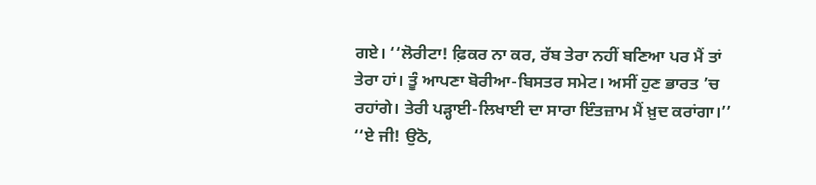ਗਏ। ‘‘ਲੋਰੀਟਾ! ਫ਼ਿਕਰ ਨਾ ਕਰ, ਰੱਬ ਤੇਰਾ ਨਹੀਂ ਬਣਿਆ ਪਰ ਮੈਂ ਤਾਂ ਤੇਰਾ ਹਾਂ। ਤੂੰ ਆਪਣਾ ਬੋਰੀਆ-ਬਿਸਤਰ ਸਮੇਟ। ਅਸੀਂ ਹੁਣ ਭਾਰਤ ’ਚ ਰਹਾਂਗੇ। ਤੇਰੀ ਪੜ੍ਹਾਈ-ਲਿਖਾਈ ਦਾ ਸਾਰਾ ਇੰਤਜ਼ਾਮ ਮੈਂ ਖ਼ੁਦ ਕਰਾਂਗਾ।’’ ‘‘ਏ ਜੀ! ਉਠੋ,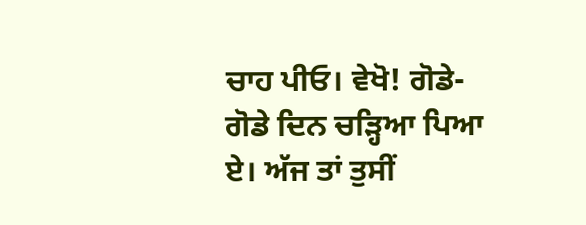ਚਾਹ ਪੀਓ। ਵੇਖੋ! ਗੋਡੇ-ਗੋਡੇ ਦਿਨ ਚੜ੍ਹਿਆ ਪਿਆ ਏ। ਅੱਜ ਤਾਂ ਤੁਸੀਂ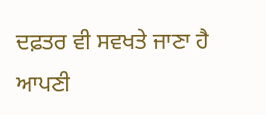ਦਫ਼ਤਰ ਵੀ ਸਵਖਤੇ ਜਾਣਾ ਹੈ ਆਪਣੀ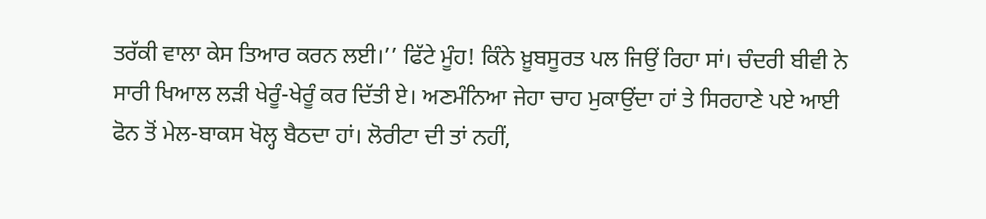ਤਰੱਕੀ ਵਾਲਾ ਕੇਸ ਤਿਆਰ ਕਰਨ ਲਈ।’’ ਫਿੱਟੇ ਮੂੰਹ! ਕਿੰਨੇ ਖ਼ੂਬਸੂਰਤ ਪਲ ਜਿਉਂ ਰਿਹਾ ਸਾਂ। ਚੰਦਰੀ ਬੀਵੀ ਨੇ ਸਾਰੀ ਖਿਆਲ ਲੜੀ ਖੇਰੂੰ-ਖੇਰੂੰ ਕਰ ਦਿੱਤੀ ਏ। ਅਣਮੰਨਿਆ ਜੇਹਾ ਚਾਹ ਮੁਕਾਉਂਦਾ ਹਾਂ ਤੇ ਸਿਰਹਾਣੇ ਪਏ ਆਈ ਫੋਨ ਤੋਂ ਮੇਲ-ਬਾਕਸ ਖੋਲ੍ਹ ਬੈਠਦਾ ਹਾਂ। ਲੋਰੀਟਾ ਦੀ ਤਾਂ ਨਹੀਂ,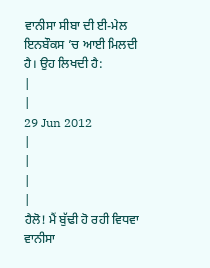ਵਾਨੀਸਾ ਸੀਬਾ ਦੀ ਈ-ਮੇਲ ਇਨਬੌਕਸ ’ਚ ਆਈ ਮਿਲਦੀ ਹੈ। ਉਹ ਲਿਖਦੀ ਹੈ:
|
|
29 Jun 2012
|
|
|
|
ਹੈਲੋ! ਮੈਂ ਬੁੱਢੀ ਹੋ ਰਹੀ ਵਿਧਵਾ ਵਾਨੀਸਾ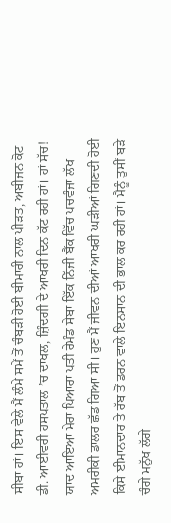ਸੀਬਾ ਹਾਂ। ਇਸ ਵੇਲੇ ਮੈਂ ਲੰਮੇ ਸਮੇਂ ਤੋਂ ਚੰਬੜੀ ਹੋਈ ਬੀਮਾਰੀ ਨਾਲ ਪੀੜਤ, ਅਬੀਜਨ ਕੋਟ ਡੀ. ਆਈਵਰੀ ਹਸਪਤਾਲ ’ਚ ਦਾਖਲ, ਜ਼ਿੰਦਗੀ ਦੇ ਆਖਰੀ ਦਿਨ ਕੱਟ ਰਹੀ ਹਾਂ। ਹਾਂ ਸੱਚ! ਯਾਦ ਆਇਆ ਮੇਰਾ ਪਿਆਰਾ ਪਤੀ ਰੇਮੰਡ ਸੇਬਾ ਇੱਕ ਨਿੱਜੀ ਬੈਂਕ ਵਿੱਚ ਪਚਵੰਜਾ ਲੱਖ ਅਮਰੀਕੀ ਡਾਲਰ ਛੱਡ ਗਿਆ ਸੀ। ਹੁਣ ਮੈਂ ਜੀਵਨ ਦੀਆਂ ਆਖਰੀ ਘੜੀਆਂ ਗਿਣਦੀ ਹੋਈ ਕਿਸੇ ਈਮਾਨਦਾਰ ਤੇ ਰੱਬ ਤੋਂ ਡਰਨ ਵਾਲੇ ਇਨਸਾਨ ਦੀ ਭਾਲ ਕਰ ਰਹੀ ਹਾਂ। ਮੈਨੂੰ ਤੁਸੀਂ ਬੜੇ ਚੰਗੇ ਮਨੁੱਖ ਲੱਗੇ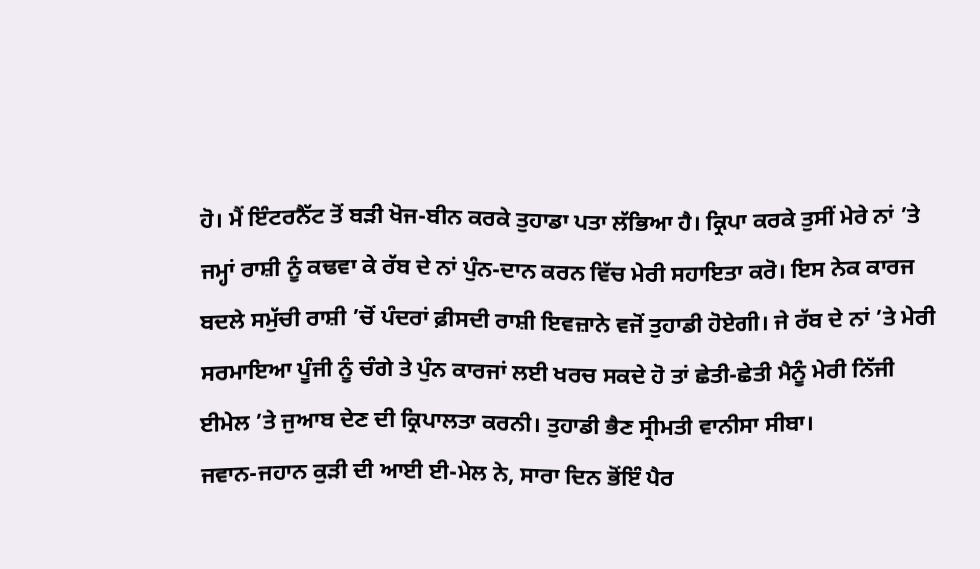ਹੋ। ਮੈਂ ਇੰਟਰਨੈੱਟ ਤੋਂ ਬੜੀ ਖੋਜ-ਬੀਨ ਕਰਕੇ ਤੁਹਾਡਾ ਪਤਾ ਲੱਭਿਆ ਹੈ। ਕ੍ਰਿਪਾ ਕਰਕੇ ਤੁਸੀਂ ਮੇਰੇ ਨਾਂ ’ਤੇ ਜਮ੍ਹਾਂ ਰਾਸ਼ੀ ਨੂੰ ਕਢਵਾ ਕੇ ਰੱਬ ਦੇ ਨਾਂ ਪੁੰਨ-ਦਾਨ ਕਰਨ ਵਿੱਚ ਮੇਰੀ ਸਹਾਇਤਾ ਕਰੋ। ਇਸ ਨੇਕ ਕਾਰਜ ਬਦਲੇ ਸਮੁੱਚੀ ਰਾਸ਼ੀ ’ਚੋਂ ਪੰਦਰਾਂ ਫ਼ੀਸਦੀ ਰਾਸ਼ੀ ਇਵਜ਼ਾਨੇ ਵਜੋਂ ਤੁਹਾਡੀ ਹੋਏਗੀ। ਜੇ ਰੱਬ ਦੇ ਨਾਂ ’ਤੇ ਮੇਰੀ ਸਰਮਾਇਆ ਪੂੰਜੀ ਨੂੰ ਚੰਗੇ ਤੇ ਪੁੰਨ ਕਾਰਜਾਂ ਲਈ ਖਰਚ ਸਕਦੇ ਹੋ ਤਾਂ ਛੇਤੀ-ਛੇਤੀ ਮੈਨੂੰ ਮੇਰੀ ਨਿੱਜੀ ਈਮੇਲ ’ਤੇ ਜੁਆਬ ਦੇਣ ਦੀ ਕ੍ਰਿਪਾਲਤਾ ਕਰਨੀ। ਤੁਹਾਡੀ ਭੈਣ ਸ੍ਰੀਮਤੀ ਵਾਨੀਸਾ ਸੀਬਾ।
ਜਵਾਨ-ਜਹਾਨ ਕੁੜੀ ਦੀ ਆਈ ਈ-ਮੇਲ ਨੇ, ਸਾਰਾ ਦਿਨ ਭੋਂਇੰ ਪੈਰ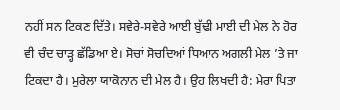ਨਹੀਂ ਸਨ ਟਿਕਣ ਦਿੱਤੇ। ਸਵੇਰੇ-ਸਵੇਰੇ ਆਈ ਬੁੱਢੀ ਮਾਈ ਦੀ ਮੇਲ ਨੇ ਹੋਰ ਵੀ ਚੰਦ ਚਾੜ੍ਹ ਛੱਡਿਆ ਏ। ਸੋਚਾਂ ਸੋਚਦਿਆਂ ਧਿਆਨ ਅਗਲੀ ਮੇਲ ’ਤੇ ਜਾ ਟਿਕਦਾ ਹੈ। ਮੁਰੇਲਾ ਯਾਕੋਨਾਨ ਦੀ ਮੇਲ ਹੈ। ਉਹ ਲਿਖਦੀ ਹੈ: ਮੇਰਾ ਪਿਤਾ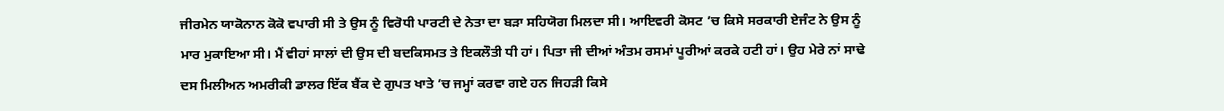ਜੀਰਮੇਨ ਯਾਕੋਨਾਨ ਕੋਕੋ ਵਪਾਰੀ ਸੀ ਤੇ ਉਸ ਨੂੰ ਵਿਰੋਧੀ ਪਾਰਟੀ ਦੇ ਨੇਤਾ ਦਾ ਬੜਾ ਸਹਿਯੋਗ ਮਿਲਦਾ ਸੀ। ਆਇਵਰੀ ਕੋਸਟ ’ਚ ਕਿਸੇ ਸਰਕਾਰੀ ਏਜੰਟ ਨੇ ਉਸ ਨੂੰ ਮਾਰ ਮੁਕਾਇਆ ਸੀ। ਮੈਂ ਵੀਹਾਂ ਸਾਲਾਂ ਦੀ ਉਸ ਦੀ ਬਦਕਿਸਮਤ ਤੇ ਇਕਲੌਤੀ ਧੀ ਹਾਂ। ਪਿਤਾ ਜੀ ਦੀਆਂ ਅੰਤਮ ਰਸਮਾਂ ਪੂਰੀਆਂ ਕਰਕੇ ਹਟੀ ਹਾਂ। ਉਹ ਮੇਰੇ ਨਾਂ ਸਾਢੇ ਦਸ ਮਿਲੀਅਨ ਅਮਰੀਕੀ ਡਾਲਰ ਇੱਕ ਬੈਂਕ ਦੇ ਗੁਪਤ ਖਾਤੇ ’ਚ ਜਮ੍ਹਾਂ ਕਰਵਾ ਗਏ ਹਨ ਜਿਹੜੀ ਕਿਸੇ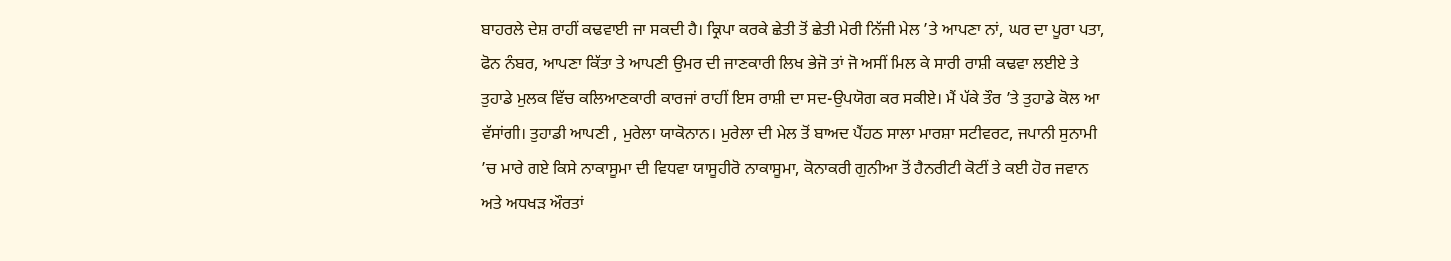ਬਾਹਰਲੇ ਦੇਸ਼ ਰਾਹੀਂ ਕਢਵਾਈ ਜਾ ਸਕਦੀ ਹੈ। ਕ੍ਰਿਪਾ ਕਰਕੇ ਛੇਤੀ ਤੋਂ ਛੇਤੀ ਮੇਰੀ ਨਿੱਜੀ ਮੇਲ ’ਤੇ ਆਪਣਾ ਨਾਂ, ਘਰ ਦਾ ਪੂਰਾ ਪਤਾ, ਫੋਨ ਨੰਬਰ, ਆਪਣਾ ਕਿੱਤਾ ਤੇ ਆਪਣੀ ਉਮਰ ਦੀ ਜਾਣਕਾਰੀ ਲਿਖ ਭੇਜੋ ਤਾਂ ਜੋ ਅਸੀਂ ਮਿਲ ਕੇ ਸਾਰੀ ਰਾਸ਼ੀ ਕਢਵਾ ਲਈਏ ਤੇ ਤੁਹਾਡੇ ਮੁਲਕ ਵਿੱਚ ਕਲਿਆਣਕਾਰੀ ਕਾਰਜਾਂ ਰਾਹੀਂ ਇਸ ਰਾਸ਼ੀ ਦਾ ਸਦ-ਉਪਯੋਗ ਕਰ ਸਕੀਏ। ਮੈਂ ਪੱਕੇ ਤੌਰ ’ਤੇ ਤੁਹਾਡੇ ਕੋਲ ਆ ਵੱਸਾਂਗੀ। ਤੁਹਾਡੀ ਆਪਣੀ , ਮੁਰੇਲਾ ਯਾਕੋਨਾਨ। ਮੁਰੇਲਾ ਦੀ ਮੇਲ ਤੋਂ ਬਾਅਦ ਪੈਂਹਠ ਸਾਲਾ ਮਾਰਸ਼ਾ ਸਟੀਵਰਟ, ਜਪਾਨੀ ਸੁਨਾਮੀ ’ਚ ਮਾਰੇ ਗਏ ਕਿਸੇ ਨਾਕਾਸੂਮਾ ਦੀ ਵਿਧਵਾ ਯਾਸੂਹੀਰੋ ਨਾਕਾਸੂਮਾ, ਕੋਨਾਕਰੀ ਗੁਨੀਆ ਤੋਂ ਹੈਨਰੀਟੀ ਕੋਟੀਂ ਤੇ ਕਈ ਹੋਰ ਜਵਾਨ ਅਤੇ ਅਧਖੜ ਔਰਤਾਂ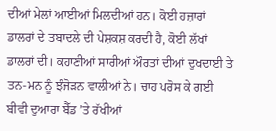ਦੀਆਂ ਮੇਲਾਂ ਆਈਆਂ ਮਿਲਦੀਆਂ ਹਨ। ਕੋਈ ਹਜ਼ਾਰਾਂ ਡਾਲਰਾਂ ਦੇ ਤਬਾਦਲੇ ਦੀ ਪੇਸ਼ਕਸ਼ ਕਰਦੀ ਹੈ, ਕੋਈ ਲੱਖਾਂ ਡਾਲਰਾਂ ਦੀ। ਕਹਾਣੀਆਂ ਸਾਰੀਆਂ ਔਰਤਾਂ ਦੀਆਂ ਦੁਖਦਾਈ ਤੇ ਤਨ-ਮਨ ਨੂੰ ਝੰਜੋੜਨ ਵਾਲੀਆਂ ਨੇ। ਚਾਹ ਪਰੋਸ ਕੇ ਗਈ ਬੀਵੀ ਦੁਆਰਾ ਬੈੱਡ ’ਤੇ ਰੱਖੀਆਂ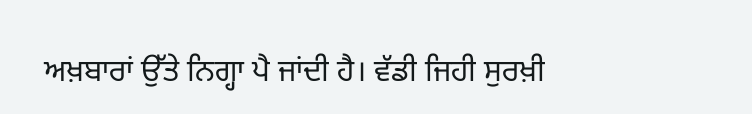ਅਖ਼ਬਾਰਾਂ ਉੱਤੇ ਨਿਗ੍ਹਾ ਪੈ ਜਾਂਦੀ ਹੈ। ਵੱਡੀ ਜਿਹੀ ਸੁਰਖ਼ੀ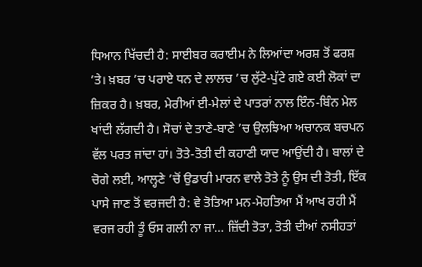ਧਿਆਨ ਖਿੱਚਦੀ ਹੈ: ਸਾਈਬਰ ਕਰਾਈਮ ਨੇ ਲਿਆਂਦਾ ਅਰਸ਼ ਤੋਂ ਫਰਸ਼ ’ਤੇ। ਖ਼ਬਰ ’ਚ ਪਰਾਏ ਧਨ ਦੇ ਲਾਲਚ ’ਚ ਲੁੱਟੇ-ਪੁੱਟੇ ਗਏ ਕਈ ਲੋਕਾਂ ਦਾ ਜ਼ਿਕਰ ਹੈ। ਖ਼ਬਰ, ਮੇਰੀਆਂ ਈ-ਮੇਲਾਂ ਦੇ ਪਾਤਰਾਂ ਨਾਲ ਇੰਨ-ਬਿੰਨ ਮੇਲ ਖਾਂਦੀ ਲੱਗਦੀ ਹੈ। ਸੋਚਾਂ ਦੇ ਤਾਣੇ-ਬਾਣੇ ’ਚ ਉਲਝਿਆ ਅਚਾਨਕ ਬਚਪਨ ਵੱਲ ਪਰਤ ਜਾਂਦਾ ਹਾਂ। ਤੋਤੇ-ਤੋਤੀ ਦੀ ਕਹਾਣੀ ਯਾਦ ਆਉਂਦੀ ਹੈ। ਬਾਲਾਂ ਦੇ ਚੋਗੇ ਲਈ, ਆਲ੍ਹਣੇ ’ਚੋਂ ਉਡਾਰੀ ਮਾਰਨ ਵਾਲੇ ਤੋਤੇ ਨੂੰ ਉਸ ਦੀ ਤੋਤੀ, ਇੱਕ ਪਾਸੇ ਜਾਣ ਤੋਂ ਵਰਜਦੀ ਹੈ: ਵੇ ਤੋਤਿਆ ਮਨ-ਮੋਹਤਿਆ ਮੈਂ ਆਖ ਰਹੀ ਮੈਂ ਵਰਜ ਰਹੀ ਤੂੰ ਓਸ ਗਲੀ ਨਾ ਜਾ… ਜ਼ਿੱਦੀ ਤੋਤਾ, ਤੋਤੀ ਦੀਆਂ ਨਸੀਹਤਾਂ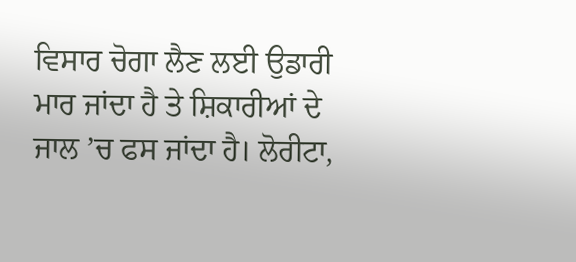ਵਿਸਾਰ ਚੋਗਾ ਲੈਣ ਲਈ ਉਡਾਰੀ ਮਾਰ ਜਾਂਦਾ ਹੈ ਤੇ ਸ਼ਿਕਾਰੀਆਂ ਦੇ ਜਾਲ ’ਚ ਫਸ ਜਾਂਦਾ ਹੈ। ਲੋਰੀਟਾ,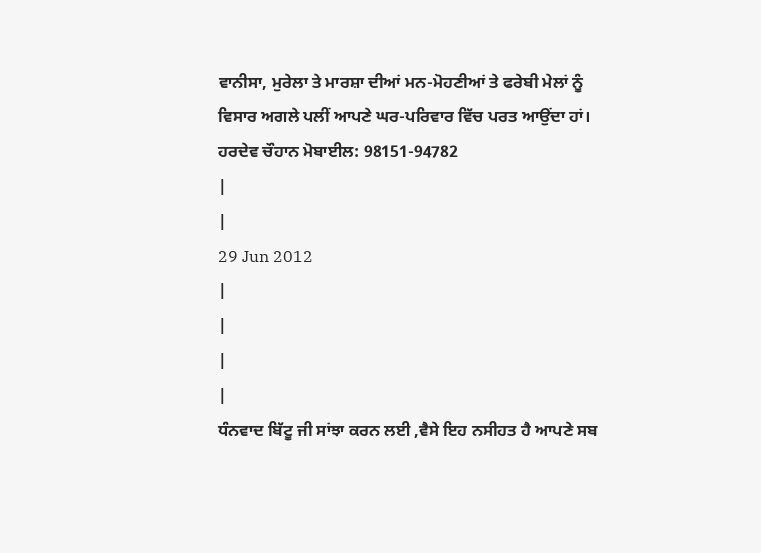ਵਾਨੀਸਾ, ਮੁਰੇਲਾ ਤੇ ਮਾਰਸ਼ਾ ਦੀਆਂ ਮਨ-ਮੋਹਣੀਆਂ ਤੇ ਫਰੇਬੀ ਮੇਲਾਂ ਨੂੰ ਵਿਸਾਰ ਅਗਲੇ ਪਲੀਂ ਆਪਣੇ ਘਰ-ਪਰਿਵਾਰ ਵਿੱਚ ਪਰਤ ਆਉਂਦਾ ਹਾਂ।
ਹਰਦੇਵ ਚੌਹਾਨ ਮੋਬਾਈਲ: 98151-94782
|
|
29 Jun 2012
|
|
|
|
ਧੰਨਵਾਦ ਬਿੱਟੂ ਜੀ ਸਾਂਝਾ ਕਰਨ ਲਈ ,ਵੈਸੇ ਇਹ ਨਸੀਹਤ ਹੈ ਆਪਣੇ ਸਬ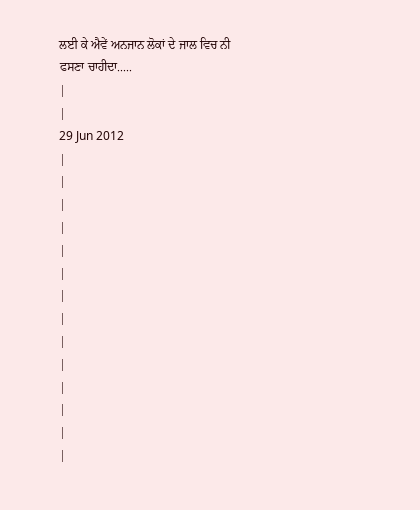ਲਈ ਕੇ ਐਵੇਂ ਅਨਜਾਨ ਲੋਕਾਂ ਦੇ ਜਾਲ ਵਿਚ ਨੀ ਫਸਣਾ ਚਾਹੀਦਾ.....
|
|
29 Jun 2012
|
|
|
|
|
|
|
|
|
|
|
|
|
|